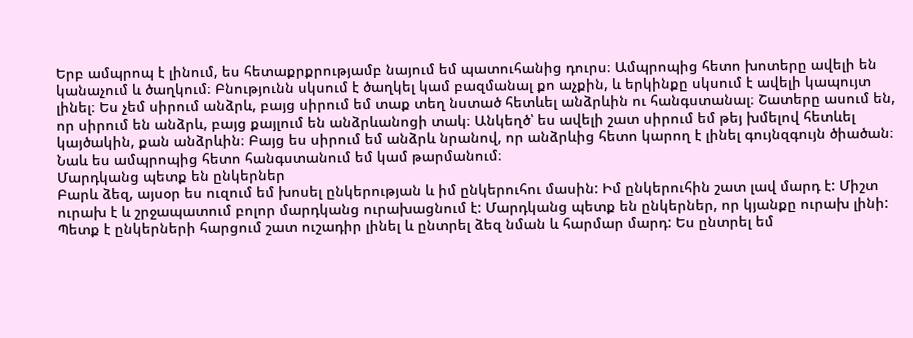Երբ ամպրոպ է լինում, ես հետաքրքրությամբ նայում եմ պատուհանից դուրս։ Ամպրոպից հետո խոտերը ավելի են կանաչում և ծաղկում։ Բնությունն սկսում է ծաղկել կամ բազմանալ քո աչքին, և երկինքը սկսում է ավելի կապույտ լինել։ Ես չեմ սիրում անձրև, բայց սիրում եմ տաք տեղ նստած հետևել անձրևին ու հանգստանալ։ Շատերը ասում են, որ սիրում են անձրև, բայց քայլում են անձրևանոցի տակ։ Անկեղծ՝ ես ավելի շատ սիրում եմ թեյ խմելով հետևել կայծակին, քան անձրևին։ Բայց ես սիրում եմ անձրև նրանով, որ անձրևից հետո կարող է լինել գույնզգույն ծիածան։ Նաև ես ամպրոպից հետո հանգստանում եմ կամ թարմանում։
Մարդկանց պետք են ընկերներ
Բարև ձեզ, այսօր ես ուզում եմ խոսել ընկերության և իմ ընկերուհու մասին: Իմ ընկերուհին շատ լավ մարդ է: Միշտ ուրախ է և շրջապատում բոլոր մարդկանց ուրախացնում է: Մարդկանց պետք են ընկերներ, որ կյանքը ուրախ լինի: Պետք է ընկերների հարցում շատ ուշադիր լինել և ընտրել ձեզ նման և հարմար մարդ: Ես ընտրել եմ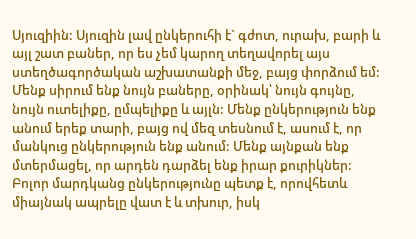Սյուզիին: Սյուզին լավ ընկերուհի է` գժոտ, ուրախ, բարի և այլ շատ բաներ, որ ես չեմ կարող տեղավորել այս ստեղծագործական աշխատանքի մեջ, բայց փորձում եմ: Մենք սիրում ենք նույն բաները, օրինակ՝ նույն գույնը, նույն ուտելիքը, ըմպելիքը և այլն: Մենք ընկերություն ենք անում երեք տարի, բայց ով մեզ տեսնում է, ասում է, որ մանկուց ընկերություն ենք անում: Մենք այնքան ենք մտերմացել, որ արդեն դարձել ենք իրար քուրիկներ: Բոլոր մարդկանց ընկերությունը պետք է, որովհետև միայնակ ապրելը վատ է և տխուր, իսկ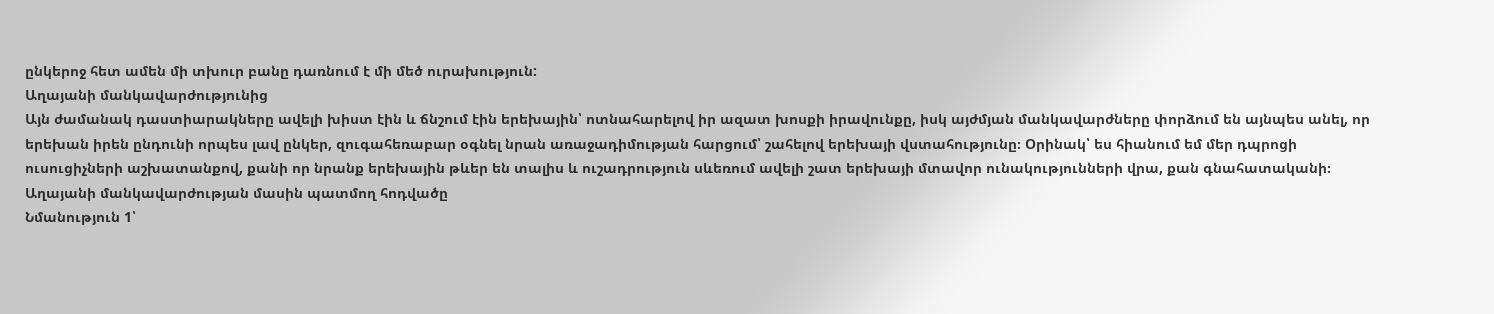ընկերոջ հետ ամեն մի տխուր բանը դառնում է մի մեծ ուրախություն:
Աղայանի մանկավարժությունից
Այն ժամանակ դաստիարակները ավելի խիստ էին և ճնշում էին երեխային՝ ոտնահարելով իր ազատ խոսքի իրավունքը, իսկ այժմյան մանկավարժները փորձում են այնպես անել, որ երեխան իրեն ընդունի որպես լավ ընկեր, զուգահեռաբար օգնել նրան առաջադիմության հարցում՝ շահելով երեխայի վստահությունը։ Օրինակ՝ ես հիանում եմ մեր դպրոցի ուսուցիչների աշխատանքով, քանի որ նրանք երեխային թևեր են տալիս և ուշադրություն սևեռում ավելի շատ երեխայի մտավոր ունակությունների վրա, քան գնահատականի։
Աղայանի մանկավարժության մասին պատմող հոդվածը
Նմանություն 1՝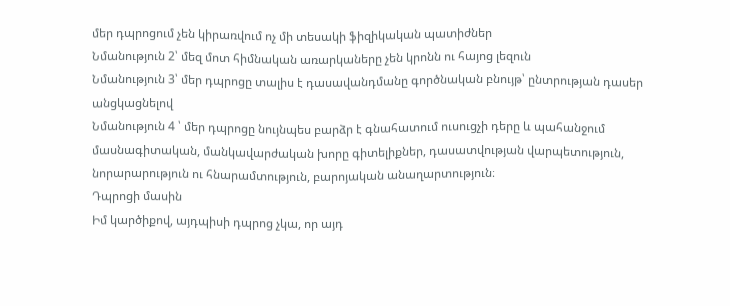մեր դպրոցում չեն կիրառվում ոչ մի տեսակի ֆիզիկական պատիժներ
Նմանություն 2՝ մեզ մոտ հիմնական առարկաները չեն կրոնն ու հայոց լեզուն
Նմանություն 3՝ մեր դպրոցը տալիս է դասավանդմանը գործնական բնույթ՝ ընտրության դասեր անցկացնելով
Նմանություն 4 ՝ մեր դպրոցը նույնպես բարձր է գնահատում ուսուցչի դերը և պահանջում մասնագիտական, մանկավարժական խորը գիտելիքներ, դասատվության վարպետություն, նորարարություն ու հնարամտություն, բարոյական անաղարտություն։
Դպրոցի մասին
Իմ կարծիքով, այդպիսի դպրոց չկա, որ այդ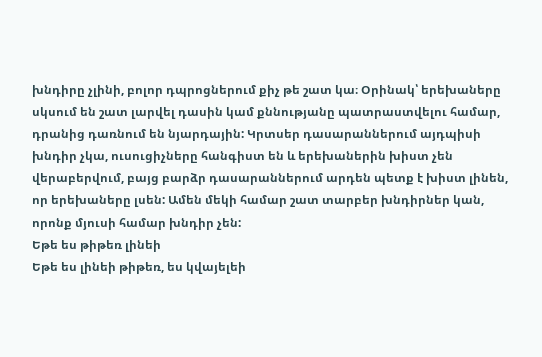խնդիրը չլինի, բոլոր դպրոցներում քիչ թե շատ կա։ Օրինակ՝ երեխաները սկսում են շատ լարվել դասին կամ քննությանը պատրաստվելու համար, դրանից դառնում են նյարդային: Կրտսեր դասարաններում այդպիսի խնդիր չկա, ուսուցիչները հանգիստ են և երեխաներին խիստ չեն վերաբերվում, բայց բարձր դասարաններում արդեն պետք է խիստ լինեն, որ երեխաները լսեն: Ամեն մեկի համար շատ տարբեր խնդիրներ կան, որոնք մյուսի համար խնդիր չեն:
Եթե ես թիթեռ լինեի
Եթե ես լինեի թիթեռ, ես կվայելեի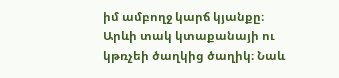իմ ամբողջ կարճ կյանքը։ Արևի տակ կտաքանայի ու կթռչեի ծաղկից ծաղիկ։ Նաև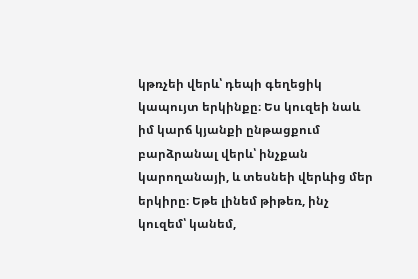կթռչեի վերև՝ դեպի գեղեցիկ կապույտ երկինքը։ Ես կուզեի նաև իմ կարճ կյանքի ընթացքում բարձրանալ վերև՝ ինչքան կարողանայի, և տեսնեի վերևից մեր երկիրը։ Եթե լինեմ թիթեռ, ինչ կուզեմ՝ կանեմ,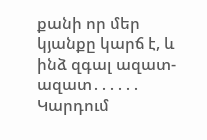քանի որ մեր կյանքը կարճ է, և ինձ զգալ ազատ-ազատ․․․․․․
Կարդում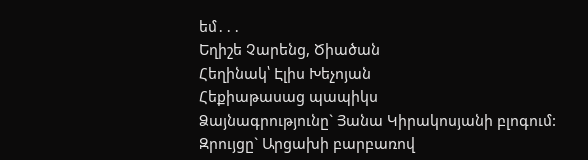եմ․․․
Եղիշե Չարենց, Ծիածան
Հեղինակ՝ Էլիս Խեչոյան
Հեքիաթասաց պապիկս
Ձայնագրությունը` Յանա Կիրակոսյանի բլոգում:
Զրույցը` Արցախի բարբառով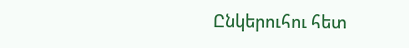Ընկերուհու հետ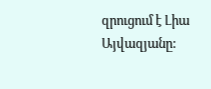զրուցում է Լիա Այվազյանը: